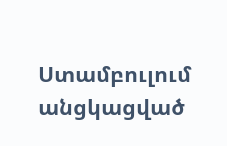Ստամբուլում անցկացված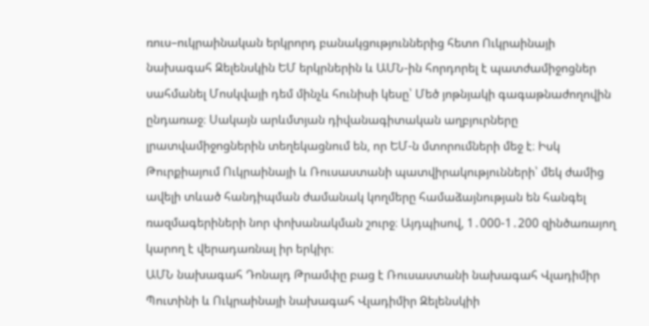ռուս–ուկրաինական երկրորդ բանակցություններից հետո Ուկրաինայի նախագահ Զելենսկին ԵՄ երկրներին և ԱՄՆ-ին հորդորել է պատժամիջոցներ սահմանել Մոսկվայի դեմ մինչև հունիսի կեսը՝ Մեծ յոթնյակի գագաթնաժողովին ընդառաջ։ Սակայն արևմտյան դիվանագիտական աղբյուրները լրատվամիջոցներին տեղեկացնում են, որ ԵՄ-ն մտորումների մեջ է։ Իսկ Թուրքիայում Ուկրաինայի և Ռուսաստանի պատվիրակությունների՝ մեկ ժամից ավելի տևած հանդիպման ժամանակ կողմերը համաձայնության են հանգել ռազմագերիների նոր փոխանակման շուրջ։ Այդպիսով, 1․000-1․200 զինծառայող կարող է վերադառնալ իր երկիր։
ԱՄՆ նախագահ Դոնալդ Թրամփը բաց է Ռուսաստանի նախագահ Վլադիմիր Պուտինի և Ուկրաինայի նախագահ Վլադիմիր Զելենսկիի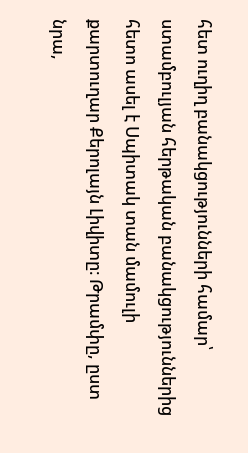հետ ուղիղ բանակցությունների համար՝ ստամբուլյան հերթական բանակցություններից հետո ասել է Սպիտակ տան մամուլի քարտուղար Քերոլայն Լիվիտը։ Թրամփը, ըստ նրա,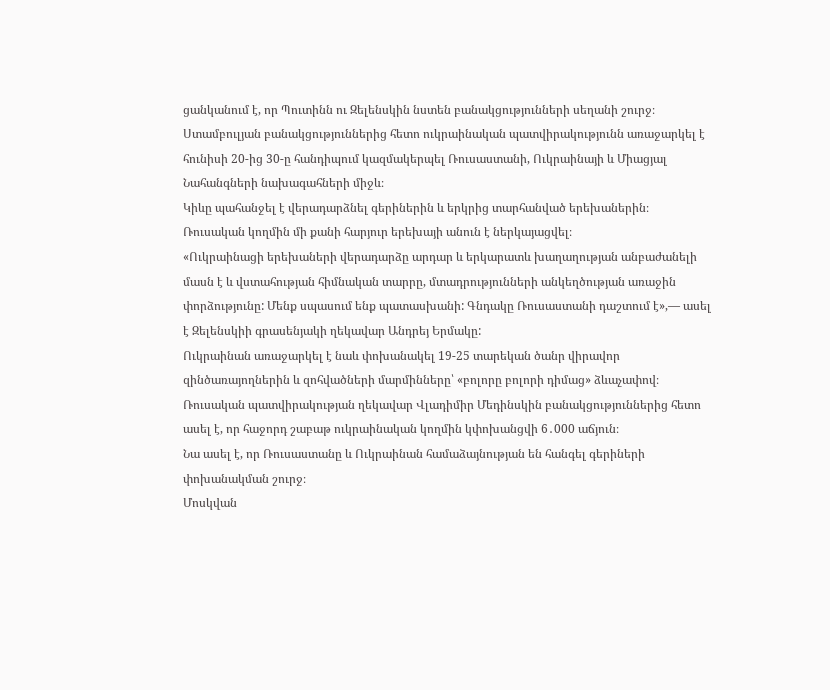ցանկանում է, որ Պուտինն ու Զելենսկին նստեն բանակցությունների սեղանի շուրջ։
Ստամբուլյան բանակցություններից հետո ուկրաինական պատվիրակությունն առաջարկել է հունիսի 20-ից 30-ը հանդիպում կազմակերպել Ռուսաստանի, Ուկրաինայի և Միացյալ Նահանգների նախագահների միջև։
Կիևը պահանջել է վերադարձնել գերիներին և երկրից տարհանված երեխաներին։ Ռուսական կողմին մի քանի հարյուր երեխայի անուն է ներկայացվել։
«Ուկրաինացի երեխաների վերադարձը արդար և երկարատև խաղաղության անբաժանելի մասն է և վստահության հիմնական տարրը, մտադրությունների անկեղծության առաջին փորձությունը: Մենք սպասում ենք պատասխանի: Գնդակը Ռուսաստանի դաշտում է»,— ասել է Զելենսկիի գրասենյակի ղեկավար Անդրեյ Երմակը:
Ուկրաինան առաջարկել է նաև փոխանակել 19-25 տարեկան ծանր վիրավոր զինծառայողներին և զոհվածների մարմինները՝ «բոլորը բոլորի դիմաց» ձևաչափով։
Ռուսական պատվիրակության ղեկավար Վլադիմիր Մեդինսկին բանակցություններից հետո ասել է, որ հաջորդ շաբաթ ուկրաինական կողմին կփոխանցվի 6․000 աճյուն։
Նա ասել է, որ Ռուսաստանը և Ուկրաինան համաձայնության են հանգել գերիների փոխանակման շուրջ։
Մոսկվան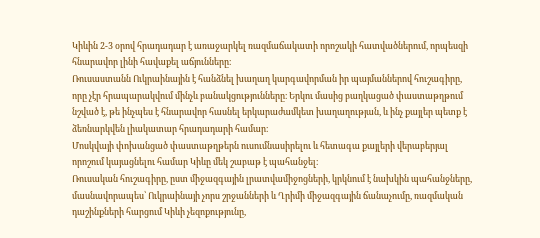Կիևին 2-3 օրով հրադադար է առաջարկել ռազմաճակատի որոշակի հատվածներում, որպեսզի հնարավոր լինի հավաքել աճյունները։
Ռուսաստանն Ուկրաինային է հանձնել խաղաղ կարգավորման իր պայմաններով հուշագիրը, որը չէր հրապարակվում մինչև բանակցությունները։ Երկու մասից բաղկացած փաստաթղթում նշված է, թե ինչպես է հնարավոր հասնել երկարաժամկետ խաղաղության, և ինչ քայլեր պետք է ձեռնարկվեն լիակատար հրադադարի համար։
Մոսկվայի փոխանցած փաստաթղթերն ուսումնասիրելու և հետագա քայլերի վերաբերյալ որոշում կայացնելու համար Կիևը մեկ շաբաթ է պահանջել։
Ռուսական հուշագիրը, ըստ միջազգային լրատվամիջոցների, կրկնում է նախկին պահանջները, մասնավորապես՝ Ուկրաինայի չորս շրջանների և Ղրիմի միջազգային ճանաչումը, ռազմական դաշինքների հարցում Կիևի չեզոքությունը,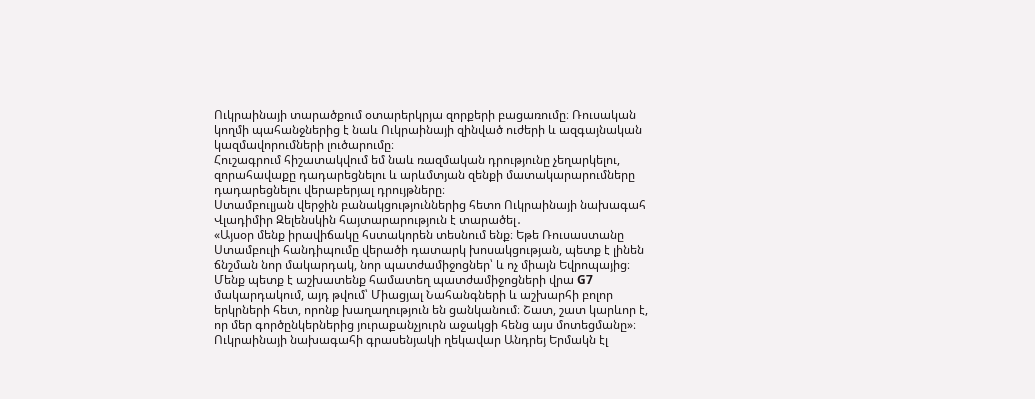Ուկրաինայի տարածքում օտարերկրյա զորքերի բացառումը։ Ռուսական կողմի պահանջներից է նաև Ուկրաինայի զինված ուժերի և ազգայնական կազմավորումների լուծարումը։
Հուշագրում հիշատակվում եմ նաև ռազմական դրությունը չեղարկելու, զորահավաքը դադարեցնելու և արևմտյան զենքի մատակարարումները դադարեցնելու վերաբերյալ դրույթները։
Ստամբուլյան վերջին բանակցություններից հետո Ուկրաինայի նախագահ Վլադիմիր Զելենսկին հայտարարություն է տարածել․
«Այսօր մենք իրավիճակը հստակորեն տեսնում ենք։ Եթե Ռուսաստանը Ստամբուլի հանդիպումը վերածի դատարկ խոսակցության, պետք է լինեն ճնշման նոր մակարդակ, նոր պատժամիջոցներ՝ և ոչ միայն Եվրոպայից։ Մենք պետք է աշխատենք համատեղ պատժամիջոցների վրա G7 մակարդակում, այդ թվում՝ Միացյալ Նահանգների և աշխարհի բոլոր երկրների հետ, որոնք խաղաղություն են ցանկանում։ Շատ, շատ կարևոր է, որ մեր գործընկերներից յուրաքանչյուրն աջակցի հենց այս մոտեցմանը»։
Ուկրաինայի նախագահի գրասենյակի ղեկավար Անդրեյ Երմակն էլ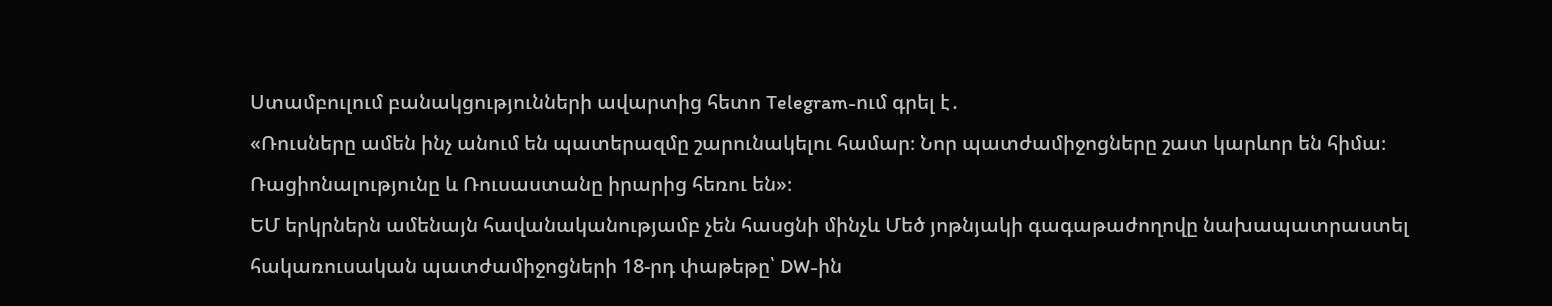Ստամբուլում բանակցությունների ավարտից հետո Telegram-ում գրել է․
«Ռուսները ամեն ինչ անում են պատերազմը շարունակելու համար։ Նոր պատժամիջոցները շատ կարևոր են հիմա։ Ռացիոնալությունը և Ռուսաստանը իրարից հեռու են»։
ԵՄ երկրներն ամենայն հավանականությամբ չեն հասցնի մինչև Մեծ յոթնյակի գագաթաժողովը նախապատրաստել հակառուսական պատժամիջոցների 18-րդ փաթեթը՝ DW-ին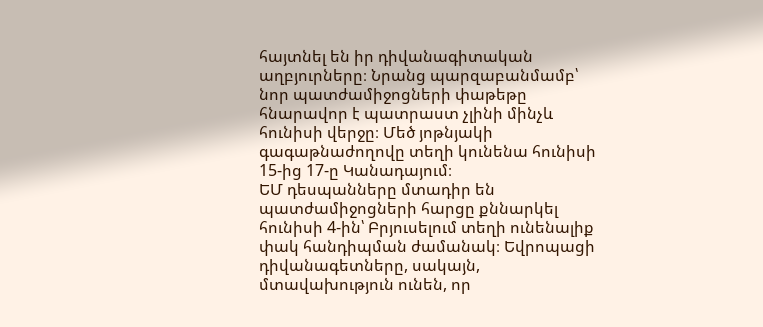հայտնել են իր դիվանագիտական աղբյուրները։ Նրանց պարզաբանմամբ՝ նոր պատժամիջոցների փաթեթը հնարավոր է պատրաստ չլինի մինչև հունիսի վերջը։ Մեծ յոթնյակի գագաթնաժողովը տեղի կունենա հունիսի 15-ից 17-ը Կանադայում։
ԵՄ դեսպանները մտադիր են պատժամիջոցների հարցը քննարկել հունիսի 4-ին՝ Բրյուսելում տեղի ունենալիք փակ հանդիպման ժամանակ։ Եվրոպացի դիվանագետները, սակայն, մտավախություն ունեն, որ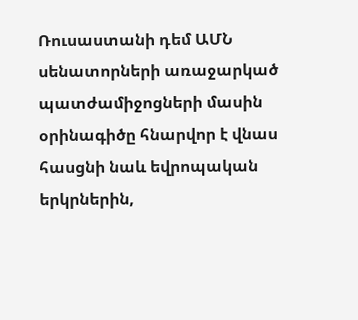Ռուսաստանի դեմ ԱՄՆ սենատորների առաջարկած պատժամիջոցների մասին օրինագիծը հնարվոր է վնաս հասցնի նաև եվրոպական երկրներին,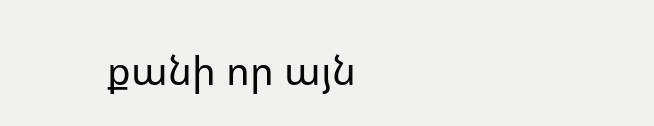քանի որ այն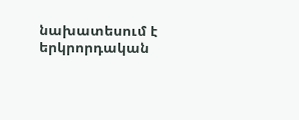նախատեսում է երկրորդական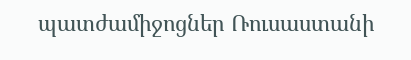պատժամիջոցներ Ռուսաստանի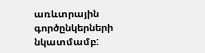առևտրային գործընկերների նկատմամբ: